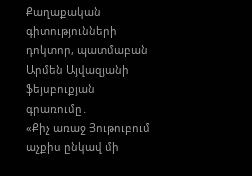Քաղաքական գիտությունների դոկտոր, պատմաբան Արմեն Այվազյանի ֆեյսբուքյան գրառումը․
«Քիչ առաջ Յութուբում աչքիս ընկավ մի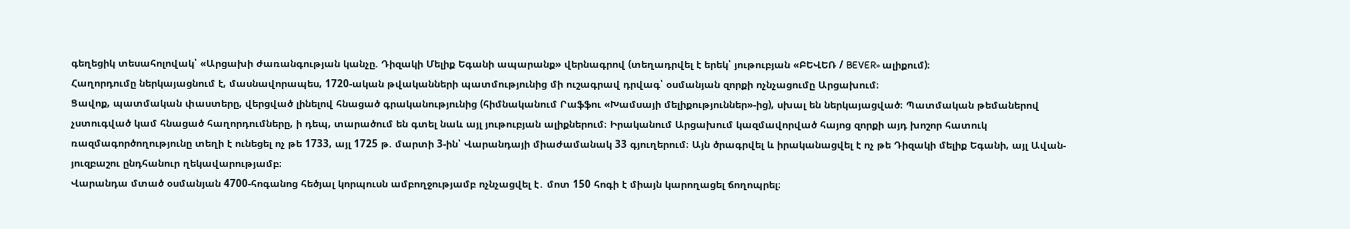գեղեցիկ տեսահոլովակ՝ «Արցախի ժառանգության կանչը. Դիզակի Մելիք Եգանի ապարանք» վերնագրով (տեղադրվել է երեկ՝ յութուբյան «ԲԵՎԵՌ / BEVER» ալիքում)։
Հաղորդումը ներկայացնում է, մասնավորապես, 1720-ական թվականների պատմությունից մի ուշագրավ դրվագ՝ օսմանյան զորքի ոչնչացումը Արցախում։
Ցավոք, պատմական փաստերը, վերցված լինելով հնացած գրականությունից (հիմնականում Րաֆֆու «Խամսայի մելիքություններ»-ից), սխալ են ներկայացված։ Պատմական թեմաներով չստուգված կամ հնացած հաղորդումները, ի դեպ, տարածում են գտել նաև այլ յութուբյան ալիքներում։ Իրականում Արցախում կազմավորված հայոց զորքի այդ խոշոր հատուկ ռազմագործողությունը տեղի է ունեցել ոչ թե 1733, այլ 1725 թ. մարտի 3-ին՝ Վարանդայի միաժամանակ 33 գյուղերում։ Այն ծրագրվել և իրականացվել է ոչ թե Դիզակի մելիք Եգանի, այլ Ավան-յուզբաշու ընդհանուր ղեկավարությամբ։
Վարանդա մտած օսմանյան 4700-հոգանոց հեծյալ կորպուսն ամբողջությամբ ոչնչացվել է․ մոտ 150 հոգի է միայն կարողացել ճողոպրել։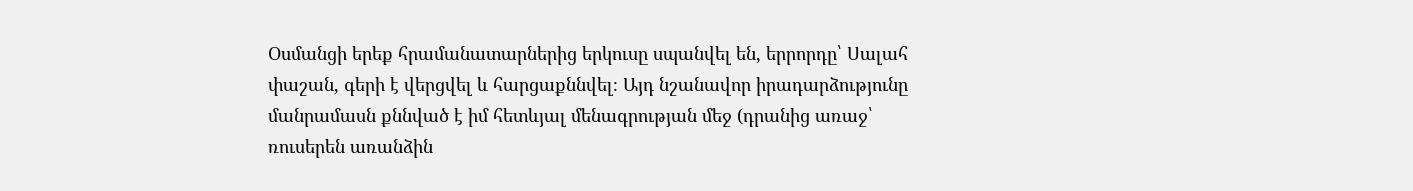Օսմանցի երեք հրամանատարներից երկուսը սպանվել են, երրորդը՝ Սալահ փաշան, գերի է վերցվել և հարցաքննվել։ Այդ նշանավոր իրադարձությունը մանրամասն քննված է իմ հետևյալ մենագրության մեջ (դրանից առաջ՝ ռուսերեն առանձին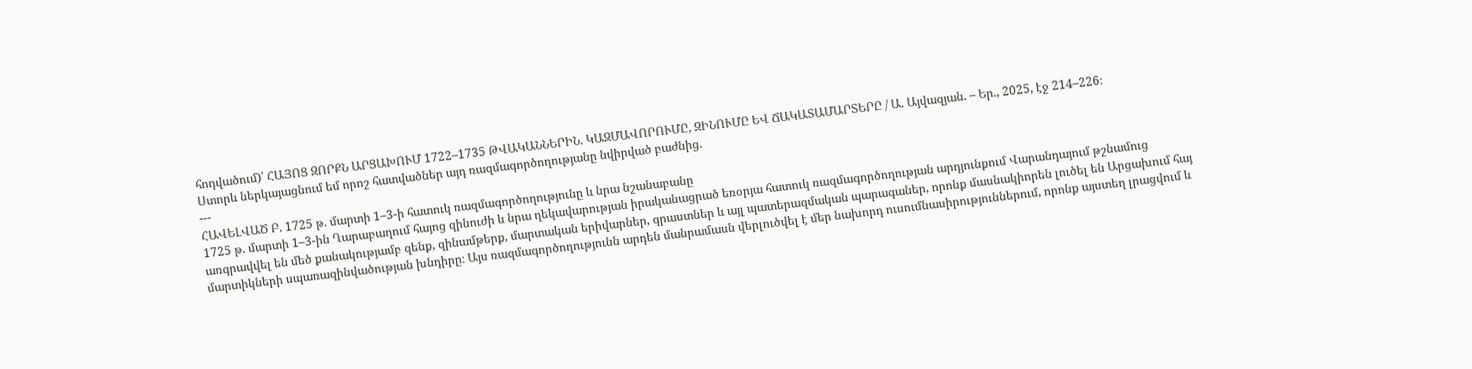հոդվածում)՝ ՀԱՅՈՑ ԶՈՐՔՆ ԱՐՑԱԽՈՒՄ 1722–1735 ԹՎԱԿԱՆՆԵՐԻՆ. ԿԱԶՄԱՎՈՐՈՒՄԸ, ԶԻՆՈՒՄԸ ԵՎ ՃԱԿԱՏԱՄԱՐՏԵՐԸ / Ա. Այվազյան. – Եր., 2025, էջ 214–226։
Ստորև ներկայացնում եմ որոշ հատվածներ այդ ռազմագործողությանը նվիրված բաժնից.
---
ՀԱՎԵԼՎԱԾ Բ. 1725 թ. մարտի 1–3-ի հատուկ ռազմագործողությունը և նրա նշանաբանը
1725 թ. մարտի 1–3-ին Ղարաբաղում հայոց զինուժի և նրա ղեկավարության իրականացրած եռօրյա հատուկ ռազմագործողության արդյունքում Վարանդայում թշնամուց առգրավվել են մեծ քանակությամբ զենք, զինամթերք, մարտական երիվարներ, գրաստներ և այլ պատերազմական պարագաներ, որոնք մասնակիորեն լուծել են Արցախում հայ մարտիկների սպառազինվածության խնդիրը։ Այս ռազմագործողությունն արդեն մանրամասն վերլուծվել է մեր նախորդ ուսումնասիրություններում, որոնք այստեղ լրացվում և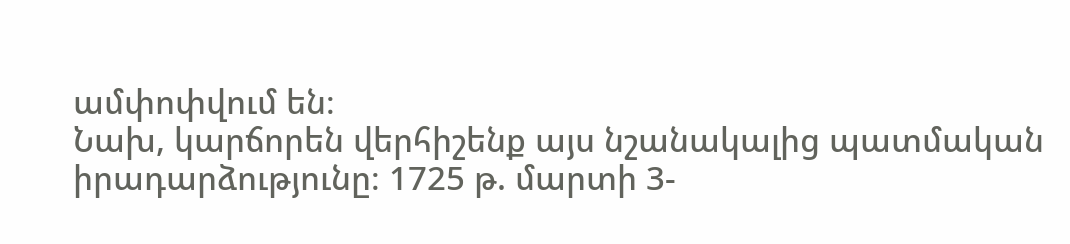ամփոփվում են։
Նախ, կարճորեն վերհիշենք այս նշանակալից պատմական իրադարձությունը։ 1725 թ. մարտի 3-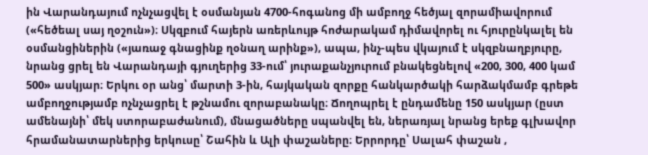ին Վարանդայում ոչնչացվել է օսմանյան 4700-հոգանոց մի ամբողջ հեծյալ զորամիավորում («հեծեալ սայ ղօշուն»)։ Սկզբում հայերն առերևույթ հոժարակամ դիմավորել ու հյուրընկալել են օսմանցիներին («յառաջ գնացինք ղօնաղ արինք»), ապա, ինչ-պես վկայում է սկզբնաղբյուրը, նրանց ցրել են Վարանդայի գյուղերից 33-ում՝ յուրաքանչյուրում բնակեցնելով «200, 300, 400 կամ 500» ասկյար։ Երկու օր անց՝ մարտի 3-ին, հայկական զորքը հանկարծակի հարձակմամբ գրեթե ամբողջությամբ ոչնչացրել է թշնամու զորաբանակը։ Ճողոպրել է ընդամենը 150 ասկյար (ըստ ամենայնի՝ մեկ ստորաբաժանում), մնացածները սպանվել են, ներառյալ նրանց երեք գլխավոր հրամանատարներից երկուսը՝ Շահին և Ալի փաշաները։ Երրորդը՝ Սալահ փաշան ,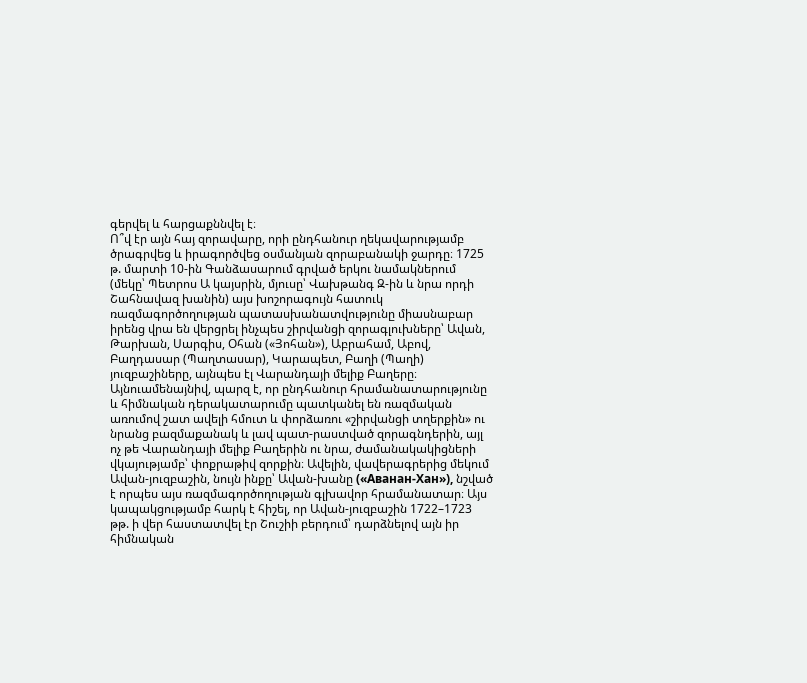գերվել և հարցաքննվել է։
Ո՞վ էր այն հայ զորավարը, որի ընդհանուր ղեկավարությամբ ծրագրվեց և իրագործվեց օսմանյան զորաբանակի ջարդը։ 1725 թ. մարտի 10-ին Գանձասարում գրված երկու նամակներում (մեկը՝ Պետրոս Ա կայսրին, մյուսը՝ Վախթանգ Զ-ին և նրա որդի Շահնավազ խանին) այս խոշորագույն հատուկ ռազմագործողության պատասխանատվությունը միասնաբար իրենց վրա են վերցրել ինչպես շիրվանցի զորագլուխները՝ Ավան, Թարխան, Սարգիս, Օհան («Յոհան»), Աբրահամ, Աբով, Բաղդասար (Պաղտասար), Կարապետ, Բաղի (Պաղի) յուզբաշիները, այնպես էլ Վարանդայի մելիք Բաղերը։
Այնուամենայնիվ, պարզ է, որ ընդհանուր հրամանատարությունը և հիմնական դերակատարումը պատկանել են ռազմական առումով շատ ավելի հմուտ և փորձառու «շիրվանցի տղերքին» ու նրանց բազմաքանակ և լավ պատ-րաստված զորագնդերին, այլ ոչ թե Վարանդայի մելիք Բաղերին ու նրա, ժամանակակիցների վկայությամբ՝ փոքրաթիվ զորքին։ Ավելին, վավերագրերից մեկում Ավան-յուզբաշին, նույն ինքը՝ Ավան-խանը («Аванан-Хан»), նշված է որպես այս ռազմագործողության գլխավոր հրամանատար։ Այս կապակցությամբ հարկ է հիշել, որ Ավան-յուզբաշին 1722–1723 թթ. ի վեր հաստատվել էր Շուշիի բերդում՝ դարձնելով այն իր հիմնական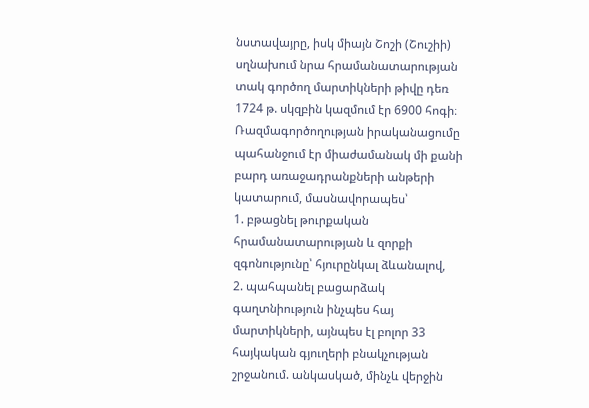նստավայրը, իսկ միայն Շոշի (Շուշիի) սղնախում նրա հրամանատարության տակ գործող մարտիկների թիվը դեռ 1724 թ. սկզբին կազմում էր 6900 հոգի։
Ռազմագործողության իրականացումը պահանջում էր միաժամանակ մի քանի բարդ առաջադրանքների անթերի կատարում, մասնավորապես՝
1. բթացնել թուրքական հրամանատարության և զորքի զգոնությունը՝ հյուրընկալ ձևանալով,
2. պահպանել բացարձակ գաղտնիություն ինչպես հայ մարտիկների, այնպես էլ բոլոր 33 հայկական գյուղերի բնակչության շրջանում. անկասկած, մինչև վերջին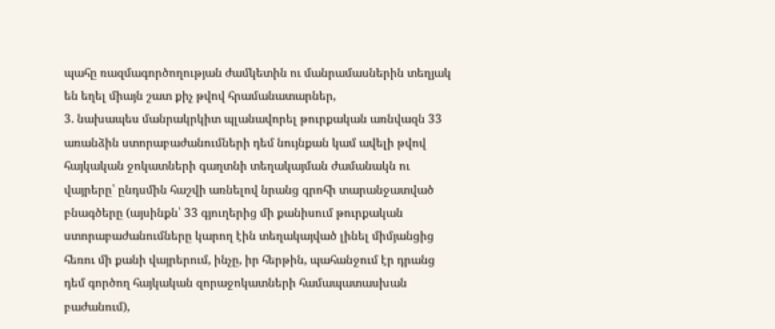պահը ռազմագործողության ժամկետին ու մանրամասներին տեղյակ են եղել միայն շատ քիչ թվով հրամանատարներ,
3. նախապես մանրակրկիտ պլանավորել թուրքական առնվազն 33 առանձին ստորաբաժանումների դեմ նույնքան կամ ավելի թվով հայկական ջոկատների գաղտնի տեղակայման ժամանակն ու վայրերը՝ ընդսմին հաշվի առնելով նրանց գրոհի տարանջատված բնագծերը (այսինքն՝ 33 գյուղերից մի քանիսում թուրքական ստորաբաժանումները կարող էին տեղակայված լինել միմյանցից հեռու մի քանի վայրերում, ինչը, իր հերթին, պահանջում էր դրանց դեմ գործող հայկական զորաջոկատների համապատասխան բաժանում),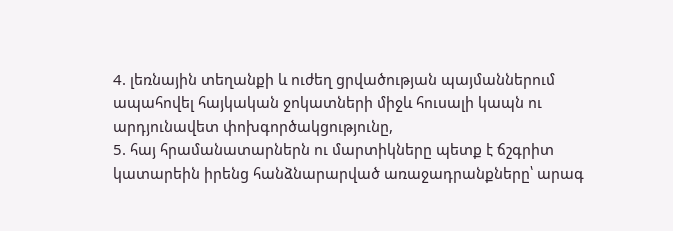4. լեռնային տեղանքի և ուժեղ ցրվածության պայմաններում ապահովել հայկական ջոկատների միջև հուսալի կապն ու արդյունավետ փոխգործակցությունը,
5. հայ հրամանատարներն ու մարտիկները պետք է ճշգրիտ կատարեին իրենց հանձնարարված առաջադրանքները՝ արագ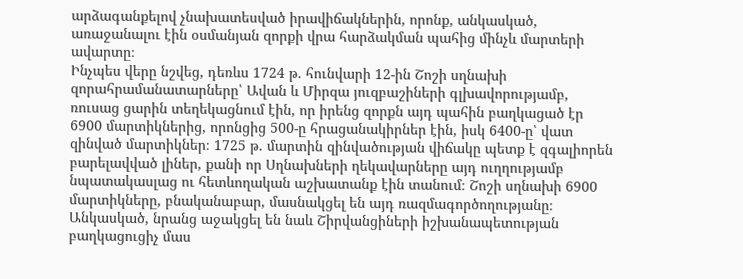արձագանքելով չնախատեսված իրավիճակներին, որոնք, անկասկած, առաջանալու էին օսմանյան զորքի վրա հարձակման պահից մինչև մարտերի ավարտը։
Ինչպես վերը նշվեց, դեռևս 1724 թ. հունվարի 12-ին Շոշի սղնախի զորահրամանատարները՝ Ավան և Միրզա յուզբաշիների գլխավորությամբ, ռուսաց ցարին տեղեկացնում էին, որ իրենց զորքն այդ պահին բաղկացած էր 6900 մարտիկներից, որոնցից 500-ը հրացանակիրներ էին, իսկ 6400-ը՝ վատ զինված մարտիկներ։ 1725 թ. մարտին զինվածության վիճակը պետք է զգալիորեն բարելավված լիներ, քանի որ Սղնախների ղեկավարները այդ ուղղությամբ նպատակասլաց ու հետևողական աշխատանք էին տանում։ Շոշի սղնախի 6900 մարտիկները, բնականաբար, մասնակցել են այդ ռազմագործողությանը։ Անկասկած, նրանց աջակցել են նաև Շիրվանցիների իշխանապետության բաղկացուցիչ մաս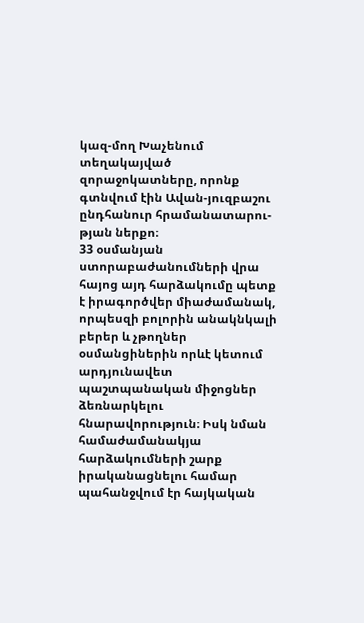կազ-մող Խաչենում տեղակայված զորաջոկատները, որոնք գտնվում էին Ավան-յուզբաշու ընդհանուր հրամանատարու-թյան ներքո։
33 օսմանյան ստորաբաժանումների վրա հայոց այդ հարձակումը պետք է իրագործվեր միաժամանակ, որպեսզի բոլորին անակնկալի բերեր և չթողներ օսմանցիներին որևէ կետում արդյունավետ պաշտպանական միջոցներ ձեռնարկելու հնարավորություն։ Իսկ նման համաժամանակյա հարձակումների շարք իրականացնելու համար պահանջվում էր հայկական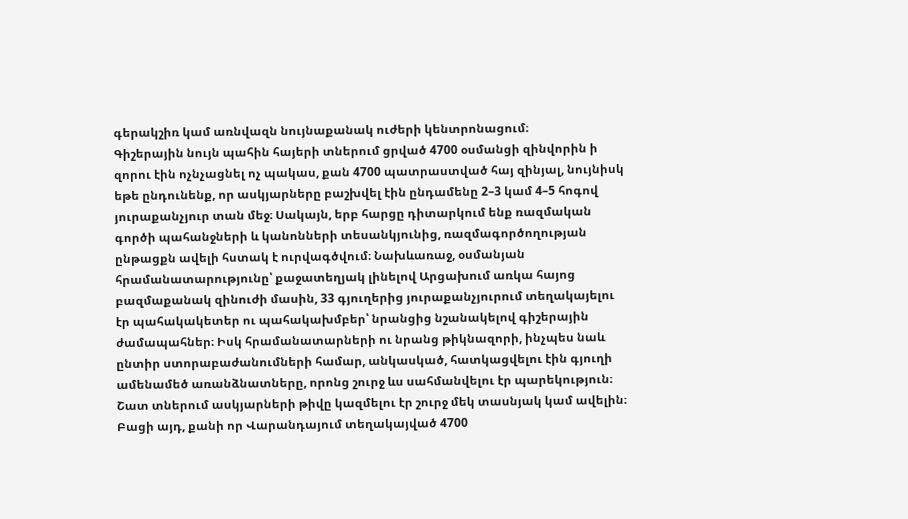գերակշիռ կամ առնվազն նույնաքանակ ուժերի կենտրոնացում։
Գիշերային նույն պահին հայերի տներում ցրված 4700 օսմանցի զինվորին ի զորու էին ոչնչացնել ոչ պակաս, քան 4700 պատրաստված հայ զինյալ, նույնիսկ եթե ընդունենք, որ ասկյարները բաշխվել էին ընդամենը 2–3 կամ 4–5 հոգով յուրաքանչյուր տան մեջ։ Սակայն, երբ հարցը դիտարկում ենք ռազմական գործի պահանջների և կանոնների տեսանկյունից, ռազմագործողության ընթացքն ավելի հստակ է ուրվագծվում։ Նախևառաջ, օսմանյան հրամանատարությունը՝ քաջատեղյակ լինելով Արցախում առկա հայոց բազմաքանակ զինուժի մասին, 33 գյուղերից յուրաքանչյուրում տեղակայելու էր պահակակետեր ու պահակախմբեր՝ նրանցից նշանակելով գիշերային ժամապահներ։ Իսկ հրամանատարների ու նրանց թիկնազորի, ինչպես նաև ընտիր ստորաբաժանումների համար, անկասկած, հատկացվելու էին գյուղի ամենամեծ առանձնատները, որոնց շուրջ ևս սահմանվելու էր պարեկություն։ Շատ տներում ասկյարների թիվը կազմելու էր շուրջ մեկ տասնյակ կամ ավելին։
Բացի այդ, քանի որ Վարանդայում տեղակայված 4700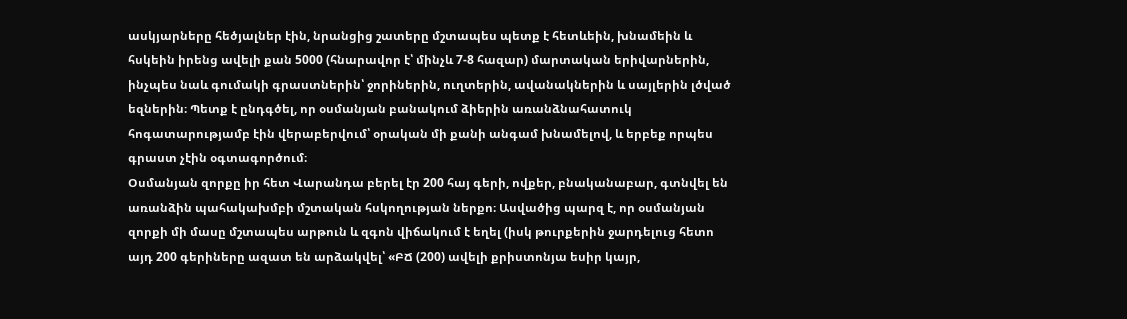ասկյարները հեծյալներ էին, նրանցից շատերը մշտապես պետք է հետևեին, խնամեին և հսկեին իրենց ավելի քան 5000 (հնարավոր է՝ մինչև 7-8 հազար) մարտական երիվարներին, ինչպես նաև գումակի գրաստներին՝ ջորիներին, ուղտերին, ավանակներին և սայլերին լծված եզներին։ Պետք է ընդգծել, որ օսմանյան բանակում ձիերին առանձնահատուկ հոգատարությամբ էին վերաբերվում՝ օրական մի քանի անգամ խնամելով, և երբեք որպես գրաստ չէին օգտագործում։
Օսմանյան զորքը իր հետ Վարանդա բերել էր 200 հայ գերի, ովքեր, բնականաբար, գտնվել են առանձին պահակախմբի մշտական հսկողության ներքո։ Ասվածից պարզ է, որ օսմանյան զորքի մի մասը մշտապես արթուն և զգոն վիճակում է եղել (իսկ թուրքերին ջարդելուց հետո այդ 200 գերիները ազատ են արձակվել՝ «ԲՃ (200) ավելի քրիստոնյա եսիր կայր,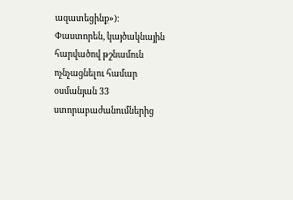ազատեցինք»)։
Փաստորեն, կայծակնային հարվածով թշնամուն ոչնչացնելու համար օսմանյան 33 ստորաբաժանումներից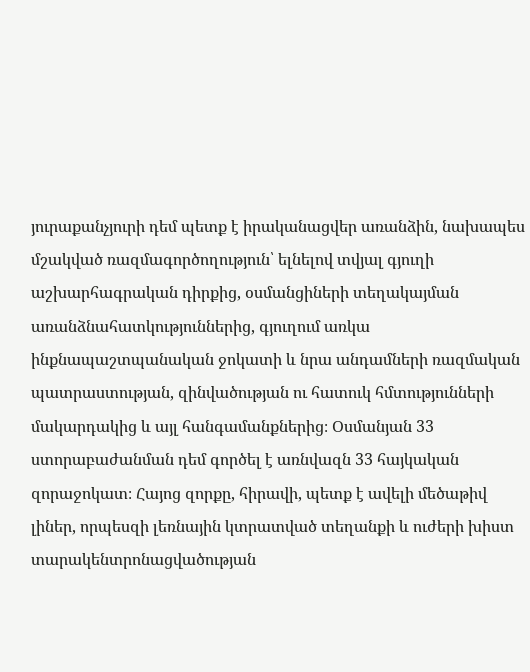յուրաքանչյուրի դեմ պետք է իրականացվեր առանձին, նախապես մշակված ռազմագործողություն՝ ելնելով տվյալ գյուղի աշխարհագրական դիրքից, օսմանցիների տեղակայման առանձնահատկություններից, գյուղում առկա ինքնապաշտպանական ջոկատի և նրա անդամների ռազմական պատրաստության, զինվածության ու հատուկ հմտությունների մակարդակից և այլ հանգամանքներից։ Օսմանյան 33 ստորաբաժանման դեմ գործել է առնվազն 33 հայկական զորաջոկատ։ Հայոց զորքը, հիրավի, պետք է ավելի մեծաթիվ լիներ, որպեսզի լեռնային կտրատված տեղանքի և ուժերի խիստ տարակենտրոնացվածության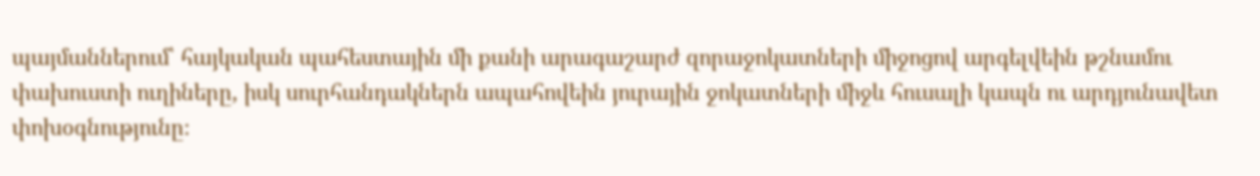պայմաններում՝ հայկական պահեստային մի քանի արագաշարժ զորաջոկատների միջոցով արգելվեին թշնամու փախուստի ուղիները, իսկ սուրհանդակներն ապահովեին յուրային ջոկատների միջև հուսալի կապն ու արդյունավետ փոխօգնությունը։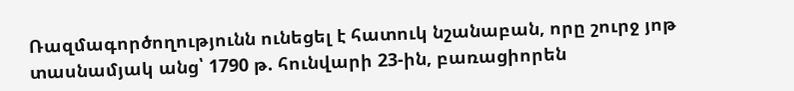Ռազմագործողությունն ունեցել է հատուկ նշանաբան, որը շուրջ յոթ տասնամյակ անց՝ 1790 թ. հունվարի 23-ին, բառացիորեն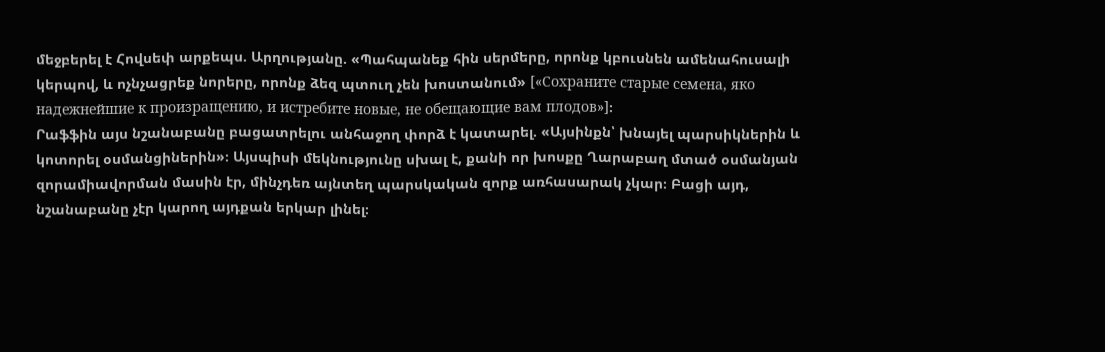մեջբերել է Հովսեփ արքեպս. Արղությանը. «Պահպանեք հին սերմերը, որոնք կբուսնեն ամենահուսալի կերպով, և ոչնչացրեք նորերը, որոնք ձեզ պտուղ չեն խոստանում» [«Сохраните старые семена, яко надежнейшие к произращению, и истребите новые, не обещающие вам плодов»]։
Րաֆֆին այս նշանաբանը բացատրելու անհաջող փորձ է կատարել. «Այսինքն՝ խնայել պարսիկներին և կոտորել օսմանցիներին»։ Այսպիսի մեկնությունը սխալ է, քանի որ խոսքը Ղարաբաղ մտած օսմանյան զորամիավորման մասին էր, մինչդեռ այնտեղ պարսկական զորք առհասարակ չկար։ Բացի այդ, նշանաբանը չէր կարող այդքան երկար լինել։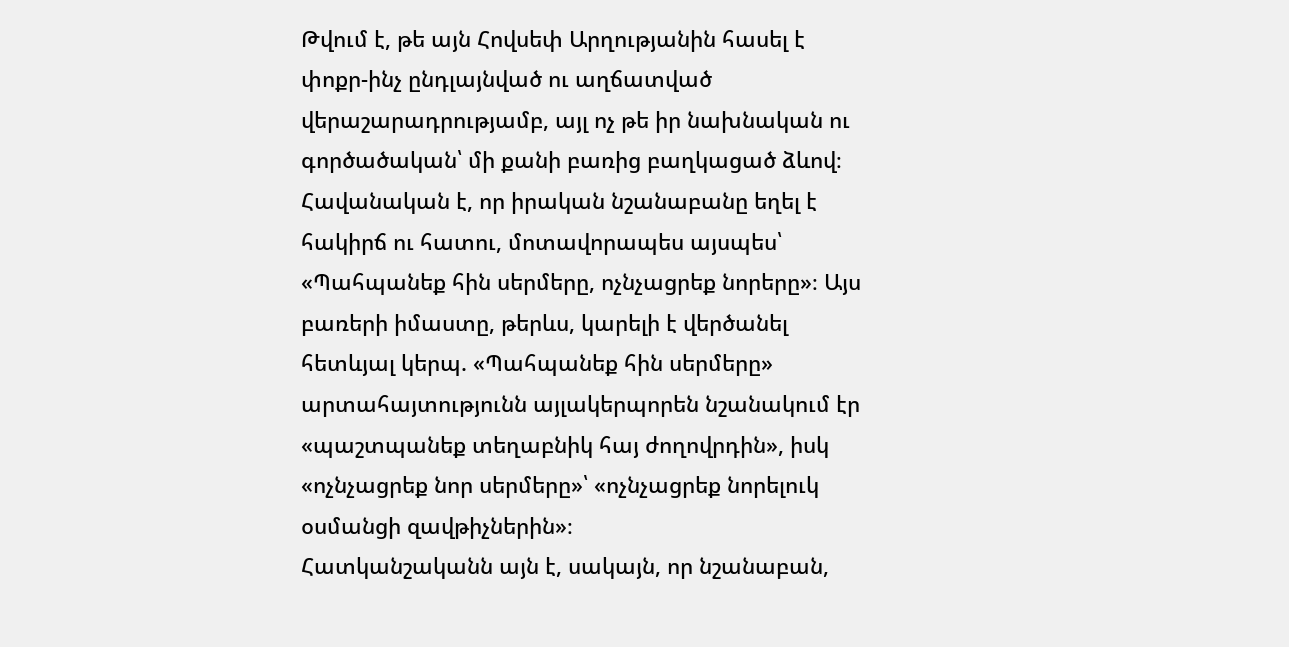Թվում է, թե այն Հովսեփ Արղությանին հասել է փոքր-ինչ ընդլայնված ու աղճատված վերաշարադրությամբ, այլ ոչ թե իր նախնական ու գործածական՝ մի քանի բառից բաղկացած ձևով։ Հավանական է, որ իրական նշանաբանը եղել է հակիրճ ու հատու, մոտավորապես այսպես՝ «Պահպանեք հին սերմերը, ոչնչացրեք նորերը»։ Այս բառերի իմաստը, թերևս, կարելի է վերծանել հետևյալ կերպ. «Պահպանեք հին սերմերը» արտահայտությունն այլակերպորեն նշանակում էր «պաշտպանեք տեղաբնիկ հայ ժողովրդին», իսկ «ոչնչացրեք նոր սերմերը»՝ «ոչնչացրեք նորելուկ օսմանցի զավթիչներին»։
Հատկանշականն այն է, սակայն, որ նշանաբան,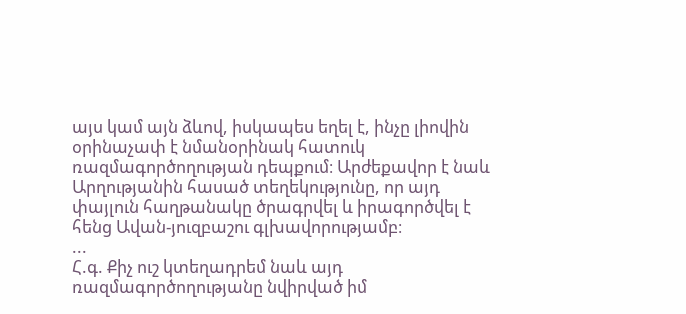այս կամ այն ձևով, իսկապես եղել է, ինչը լիովին օրինաչափ է նմանօրինակ հատուկ ռազմագործողության դեպքում։ Արժեքավոր է նաև Արղությանին հասած տեղեկությունը, որ այդ փայլուն հաղթանակը ծրագրվել և իրագործվել է հենց Ավան-յուզբաշու գլխավորությամբ։
...
Հ.գ. Քիչ ուշ կտեղադրեմ նաև այդ ռազմագործողությանը նվիրված իմ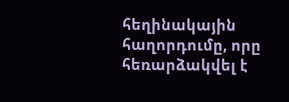հեղինակային հաղորդումը, որը հեռարձակվել է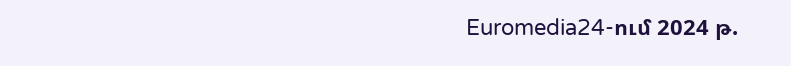Euromedia24-ում 2024 թ.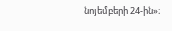նոյեմբերի 24-ին»։